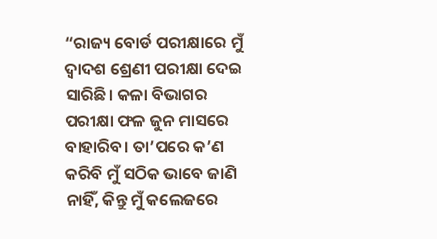“ରାଜ୍ୟ ବୋର୍ଡ ପରୀକ୍ଷାରେ ମୁଁ ଦ୍ଵାଦଶ ଶ୍ରେଣୀ ପରୀକ୍ଷା ଦେଇ ସାରିଛି। କଳା ବିଭାଗର ପରୀକ୍ଷା ଫଳ ଜୁନ ମାସରେ ବାହାରିବ। ତା’ପରେ କ’ଣ କରିବି ମୁଁ ସଠିକ ଭାବେ ଜାଣି ନାହିଁ, କିନ୍ତୁ ମୁଁ କଲେଜରେ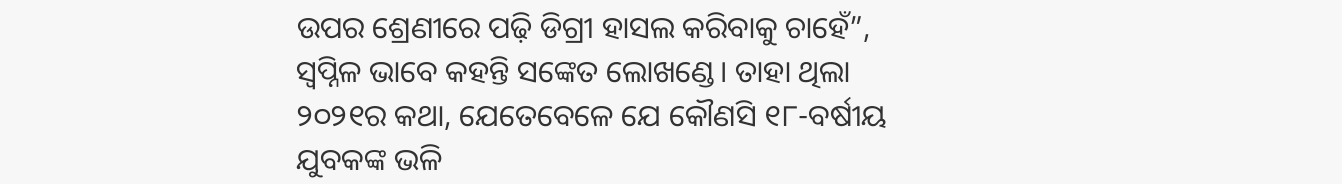ଉପର ଶ୍ରେଣୀରେ ପଢ଼ି ଡିଗ୍ରୀ ହାସଲ କରିବାକୁ ଚାହେଁ”, ସ୍ଵପ୍ନିଳ ଭାବେ କହନ୍ତି ସଙ୍କେତ ଲୋଖଣ୍ଡେ। ତାହା ଥିଲା ୨୦୨୧ର କଥା, ଯେତେବେଳେ ଯେ କୌଣସି ୧୮-ବର୍ଷୀୟ ଯୁବକଙ୍କ ଭଳି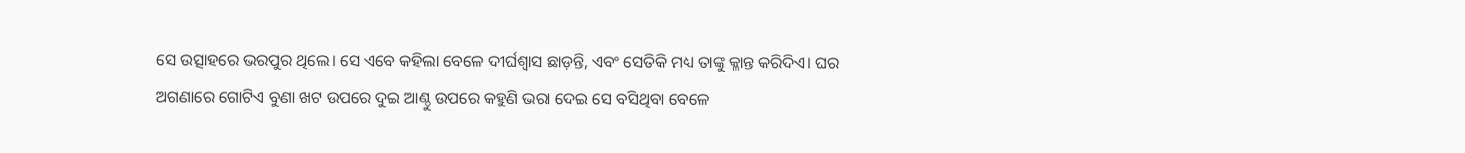ସେ ଉତ୍ସାହରେ ଭରପୁର ଥିଲେ। ସେ ଏବେ କହିଲା ବେଳେ ଦୀର୍ଘଶ୍ଵାସ ଛାଡ଼ନ୍ତି, ଏବଂ ସେତିକି ମଧ୍ୟ ତାଙ୍କୁ କ୍ଳାନ୍ତ କରିଦିଏ। ଘର ଅଗଣାରେ ଗୋଟିଏ ବୁଣା ଖଟ ଉପରେ ଦୁଇ ଆଣ୍ଠୁ ଉପରେ କହୁଣି ଭରା ଦେଇ ସେ ବସିଥିବା ବେଳେ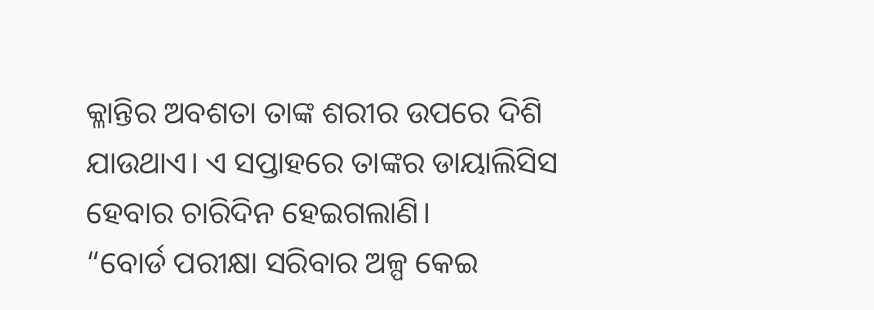କ୍ଳାନ୍ତିର ଅବଶତା ତାଙ୍କ ଶରୀର ଉପରେ ଦିଶି ଯାଉଥାଏ। ଏ ସପ୍ତାହରେ ତାଙ୍କର ଡାୟାଲିସିସ ହେବାର ଚାରିଦିନ ହେଇଗଲାଣି।
“ବୋର୍ଡ ପରୀକ୍ଷା ସରିବାର ଅଳ୍ପ କେଇ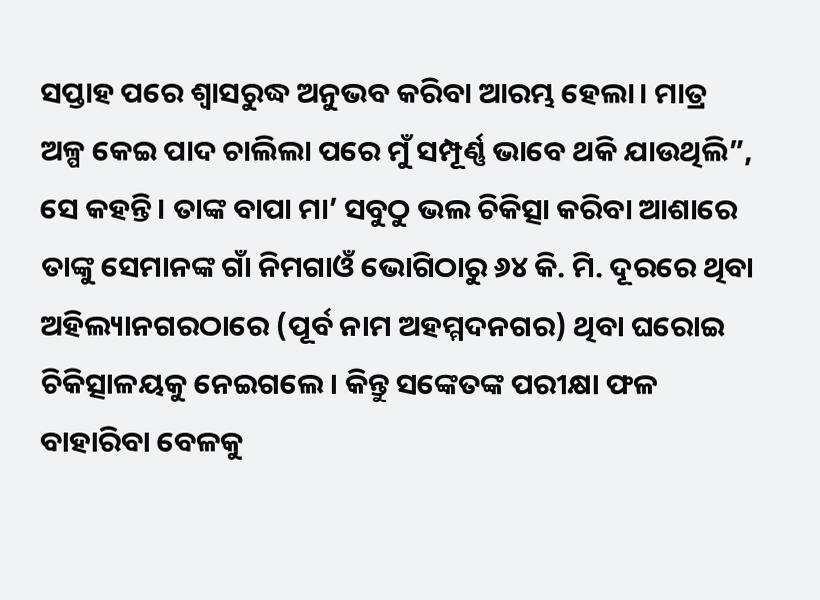ସପ୍ତାହ ପରେ ଶ୍ୱାସରୁଦ୍ଧ ଅନୁଭବ କରିବା ଆରମ୍ଭ ହେଲା। ମାତ୍ର ଅଳ୍ପ କେଇ ପାଦ ଚାଲିଲା ପରେ ମୁଁ ସମ୍ପୂର୍ଣ୍ଣ ଭାବେ ଥକି ଯାଉଥିଲି”, ସେ କହନ୍ତି। ତାଙ୍କ ବାପା ମା’ ସବୁଠୁ ଭଲ ଚିକିତ୍ସା କରିବା ଆଶାରେ ତାଙ୍କୁ ସେମାନଙ୍କ ଗାଁ ନିମଗାଓଁ ଭୋଗିଠାରୁ ୬୪ କି. ମି. ଦୂରରେ ଥିବା ଅହିଲ୍ୟାନଗରଠାରେ (ପୂର୍ବ ନାମ ଅହମ୍ମଦନଗର) ଥିବା ଘରୋଇ ଚିକିତ୍ସାଳୟକୁ ନେଇଗଲେ। କିନ୍ତୁ ସଙ୍କେତଙ୍କ ପରୀକ୍ଷା ଫଳ ବାହାରିବା ବେଳକୁ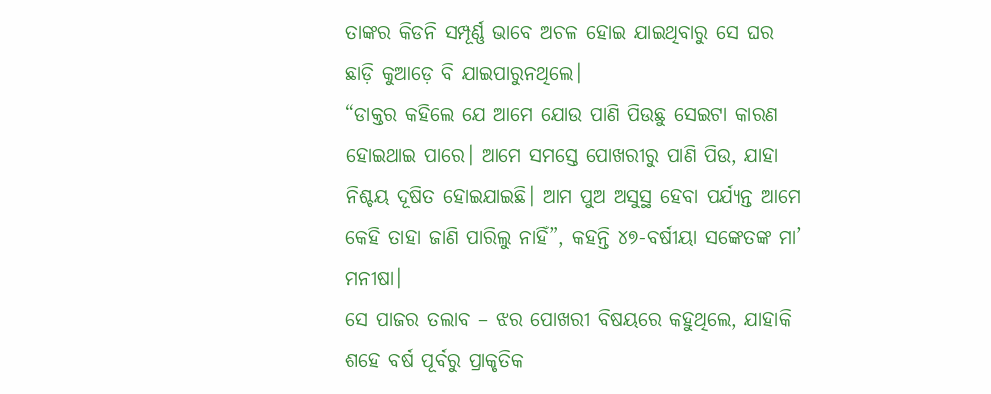ତାଙ୍କର କିଡନି ସମ୍ପୂର୍ଣ୍ଣ ଭାବେ ଅଚଳ ହୋଇ ଯାଇଥିବାରୁ ସେ ଘର ଛାଡ଼ି କୁଆଡ଼େ ବି ଯାଇପାରୁନଥିଲେ।
“ଡାକ୍ତର କହିଲେ ଯେ ଆମେ ଯୋଉ ପାଣି ପିଉଛୁ ସେଇଟା କାରଣ ହୋଇଥାଇ ପାରେ। ଆମେ ସମସ୍ତେ ପୋଖରୀରୁ ପାଣି ପିଉ, ଯାହା ନିଶ୍ଚୟ ଦୂଷିତ ହୋଇଯାଇଛି। ଆମ ପୁଅ ଅସୁସ୍ଥ ହେବା ପର୍ଯ୍ୟନ୍ତ ଆମେ କେହି ତାହା ଜାଣି ପାରିଲୁ ନାହିଁ”, କହନ୍ତି ୪୭-ବର୍ଷୀୟା ସଙ୍କେତଙ୍କ ମା’ ମନୀଷା।
ସେ ପାଜର ତଲାବ – ଝର ପୋଖରୀ ବିଷୟରେ କହୁଥିଲେ, ଯାହାକି ଶହେ ବର୍ଷ ପୂର୍ବରୁ ପ୍ରାକୃତିକ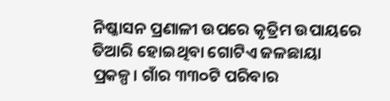ନିଷ୍କାସନ ପ୍ରଣାଳୀ ଉପରେ କୃତ୍ରିମ ଉପାୟରେ ତିଆରି ହୋଇଥିବା ଗୋଟିଏ ଜଳଛାୟା ପ୍ରକଳ୍ପ। ଗାଁର ୩୩୦ଟି ପରିବାର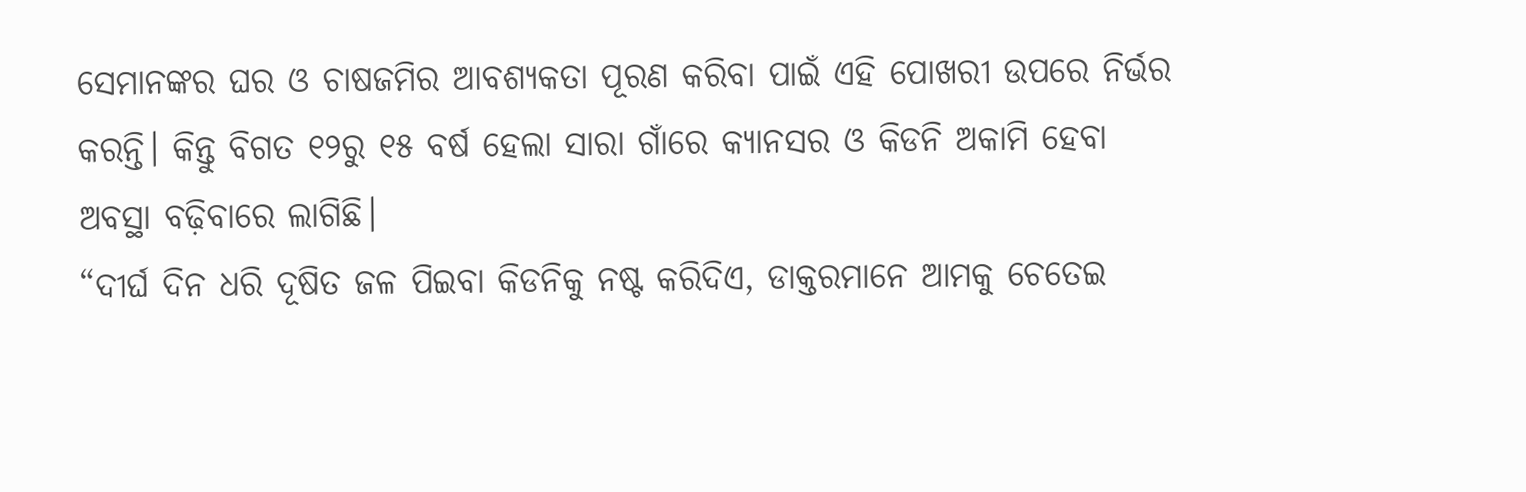ସେମାନଙ୍କର ଘର ଓ ଚାଷଜମିର ଆବଶ୍ୟକତା ପୂରଣ କରିବା ପାଇଁ ଏହି ପୋଖରୀ ଉପରେ ନିର୍ଭର କରନ୍ତି। କିନ୍ତୁ ବିଗତ ୧୨ରୁ ୧୫ ବର୍ଷ ହେଲା ସାରା ଗାଁରେ କ୍ୟାନସର ଓ କିଡନି ଅକାମି ହେବା ଅବସ୍ଥା ବଢ଼ିବାରେ ଲାଗିଛି।
“ଦୀର୍ଘ ଦିନ ଧରି ଦୂଷିତ ଜଳ ପିଇବା କିଡନିକୁ ନଷ୍ଟ କରିଦିଏ, ଡାକ୍ତରମାନେ ଆମକୁ ଚେତେଇ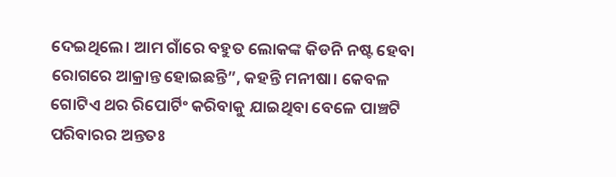ଦେଇଥିଲେ। ଆମ ଗାଁରେ ବହୁତ ଲୋକଙ୍କ କିଡନି ନଷ୍ଟ ହେବା ରୋଗରେ ଆକ୍ରାନ୍ତ ହୋଇଛନ୍ତି”, କହନ୍ତି ମନୀଷା। କେବଳ ଗୋଟିଏ ଥର ରିପୋର୍ଟିଂ କରିବାକୁ ଯାଇଥିବା ବେଳେ ପାଞ୍ଚଟି ପରିବାରର ଅନ୍ତତଃ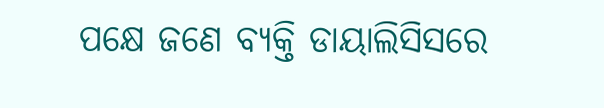ପକ୍ଷେ ଜଣେ ବ୍ୟକ୍ତି ଡାୟାଲିସିସରେ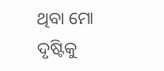ଥିବା ମୋ ଦୃଷ୍ଟିକୁ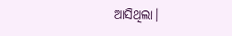ଆସିଥିଲା।